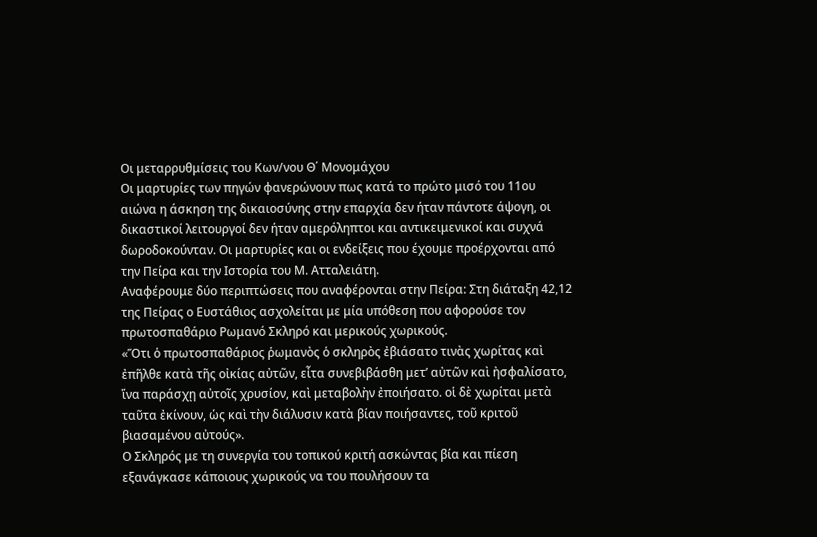Οι μεταρρυθμίσεις του Κων/νου Θ΄ Μονομάχου
Οι μαρτυρίες των πηγών φανερώνουν πως κατά το πρώτο μισό του 11ου αιώνα η άσκηση της δικαιοσύνης στην επαρχία δεν ήταν πάντοτε άψογη, οι δικαστικοί λειτουργοί δεν ήταν αμερόληπτοι και αντικειμενικοί και συχνά δωροδοκούνταν. Οι μαρτυρίες και οι ενδείξεις που έχουμε προέρχονται από την Πείρα και την Ιστορία του Μ. Ατταλειάτη.
Αναφέρουμε δύο περιπτώσεις που αναφέρονται στην Πείρα: Στη διάταξη 42,12 της Πείρας ο Ευστάθιος ασχολείται με μία υπόθεση που αφορούσε τον πρωτοσπαθάριο Ρωμανό Σκληρό και μερικούς χωρικούς.
«Ὅτι ὁ πρωτοσπαθάριος ῥωμανὸς ὁ σκληρὸς ἐβιάσατο τινὰς χωρίτας καὶ ἐπῆλθε κατὰ τῆς οἰκίας αὐτῶν, εἶτα συνεβιβάσθη μετ’ αὐτῶν καὶ ἠσφαλίσατο, ἵνα παράσχῃ αὐτοῖς χρυσίον, καὶ μεταβολὴν ἐποιήσατο. οἱ δὲ χωρίται μετὰ ταῦτα ἐκίνουν, ὡς καὶ τὴν διάλυσιν κατὰ βίαν ποιήσαντες, τοῦ κριτοῦ βιασαμένου αὐτούς».
Ο Σκληρός με τη συνεργία του τοπικού κριτή ασκώντας βία και πίεση εξανάγκασε κάποιους χωρικούς να του πουλήσουν τα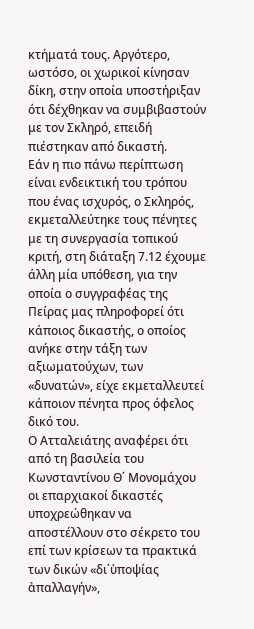κτήματά τους. Αργότερο, ωστόσο, οι χωρικοί κίνησαν δίκη, στην οποία υποστήριξαν ότι δέχθηκαν να συμβιβαστούν με τον Σκληρό, επειδή πιέστηκαν από δικαστή.
Εάν η πιο πάνω περίπτωση είναι ενδεικτική του τρόπου που ένας ισχυρός, ο Σκληρός, εκμεταλλεύτηκε τους πένητες με τη συνεργασία τοπικού κριτή, στη διάταξη 7.12 έχουμε άλλη μία υπόθεση, για την οποία ο συγγραφέας της Πείρας μας πληροφορεί ότι κάποιος δικαστής, ο οποίος ανήκε στην τάξη των αξιωματούχων, των «δυνατών», είχε εκμεταλλευτεί κάποιον πένητα προς όφελος δικό του.
Ο Ατταλειάτης αναφέρει ότι από τη βασιλεία του Κωνσταντίνου Θ΄ Μονομάχου οι επαρχιακοί δικαστές υποχρεώθηκαν να αποστέλλουν στο σέκρετο του επί των κρίσεων τα πρακτικά των δικών «δι΄ὑποψίας ἀπαλλαγήν»,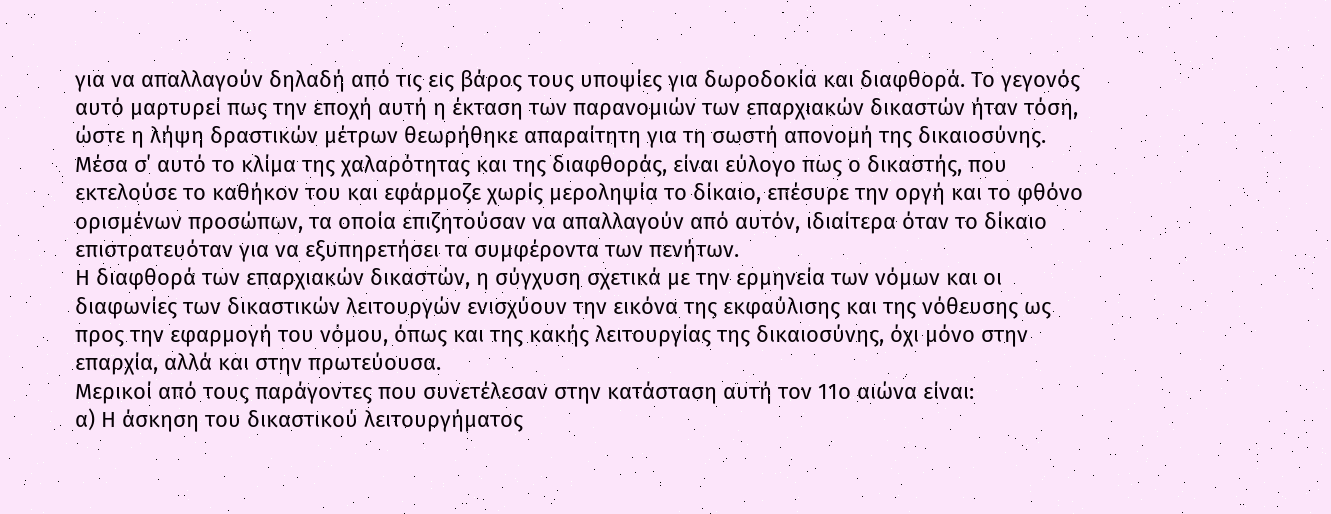για να απαλλαγούν δηλαδή από τις εις βάρος τους υποψίες για δωροδοκία και διαφθορά. Το γεγονός αυτό μαρτυρεί πως την εποχή αυτή η έκταση των παρανομιών των επαρχιακών δικαστών ήταν τόση, ώστε η λήψη δραστικών μέτρων θεωρήθηκε απαραίτητη για τη σωστή απονομή της δικαιοσύνης.
Μέσα σ΄ αυτό το κλίμα της χαλαρότητας και της διαφθοράς, είναι εύλογο πως ο δικαστής, που εκτελούσε το καθήκον του και εφάρμοζε χωρίς μεροληψία το δίκαιο, επέσυρε την οργή και το φθόνο ορισμένων προσώπων, τα οποία επιζητούσαν να απαλλαγούν από αυτόν, ιδιαίτερα όταν το δίκαιο επιστρατευόταν για να εξυπηρετήσει τα συμφέροντα των πενήτων.
Η διαφθορά των επαρχιακών δικαστών, η σύγχυση σχετικά με την ερμηνεία των νόμων και οι διαφωνίες των δικαστικών λειτουργών ενισχύουν την εικόνα της εκφαύλισης και της νόθευσης ως προς την εφαρμογή του νόμου, όπως και της κακής λειτουργίας της δικαιοσύνης, όχι μόνο στην επαρχία, αλλά και στην πρωτεύουσα.
Μερικοί από τους παράγοντες που συνετέλεσαν στην κατάσταση αυτή τον 11ο αιώνα είναι:
α) Η άσκηση του δικαστικού λειτουργήματος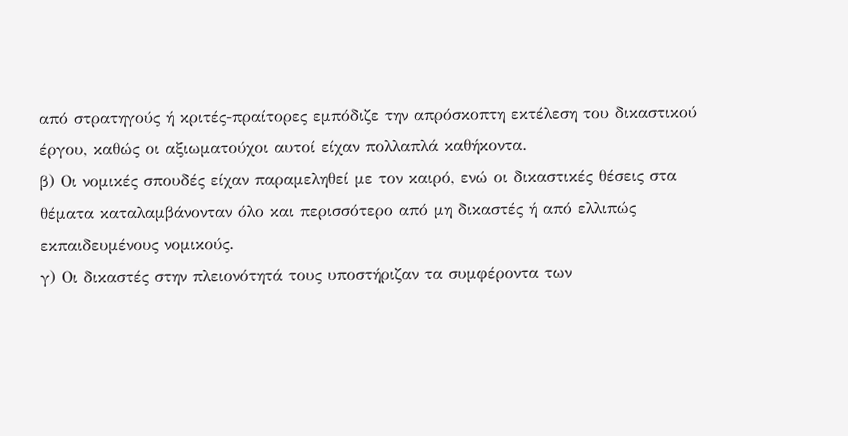από στρατηγούς ή κριτές-πραίτορες εμπόδιζε την απρόσκοπτη εκτέλεση του δικαστικού έργου, καθώς οι αξιωματούχοι αυτοί είχαν πολλαπλά καθήκοντα.
β) Οι νομικές σπουδές είχαν παραμεληθεί με τον καιρό, ενώ οι δικαστικές θέσεις στα θέματα καταλαμβάνονταν όλο και περισσότερο από μη δικαστές ή από ελλιπώς εκπαιδευμένους νομικούς.
γ) Οι δικαστές στην πλειονότητά τους υποστήριζαν τα συμφέροντα των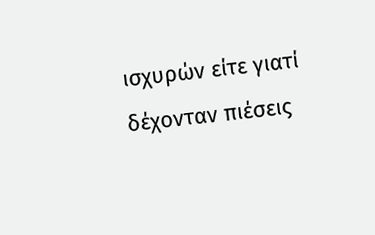ισχυρών είτε γιατί δέχονταν πιέσεις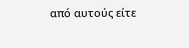από αυτούς είτε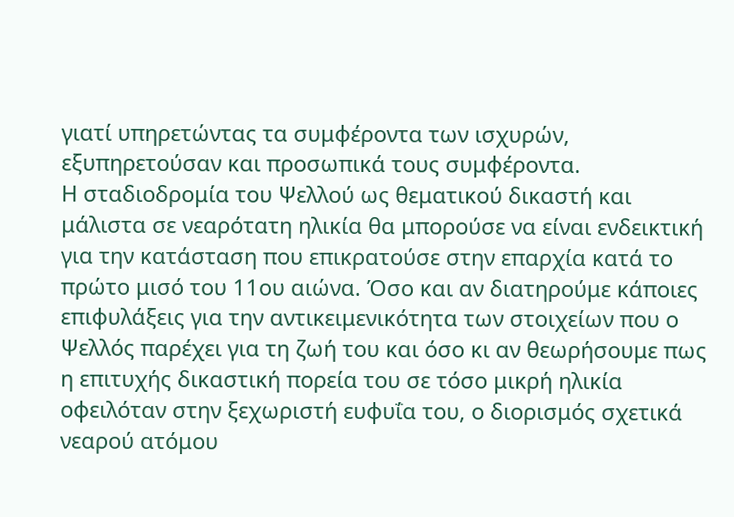γιατί υπηρετώντας τα συμφέροντα των ισχυρών, εξυπηρετούσαν και προσωπικά τους συμφέροντα.
Η σταδιοδρομία του Ψελλού ως θεματικού δικαστή και μάλιστα σε νεαρότατη ηλικία θα μπορούσε να είναι ενδεικτική για την κατάσταση που επικρατούσε στην επαρχία κατά το πρώτο μισό του 11ου αιώνα. Όσο και αν διατηρούμε κάποιες επιφυλάξεις για την αντικειμενικότητα των στοιχείων που ο Ψελλός παρέχει για τη ζωή του και όσο κι αν θεωρήσουμε πως η επιτυχής δικαστική πορεία του σε τόσο μικρή ηλικία οφειλόταν στην ξεχωριστή ευφυΐα του, ο διορισμός σχετικά νεαρού ατόμου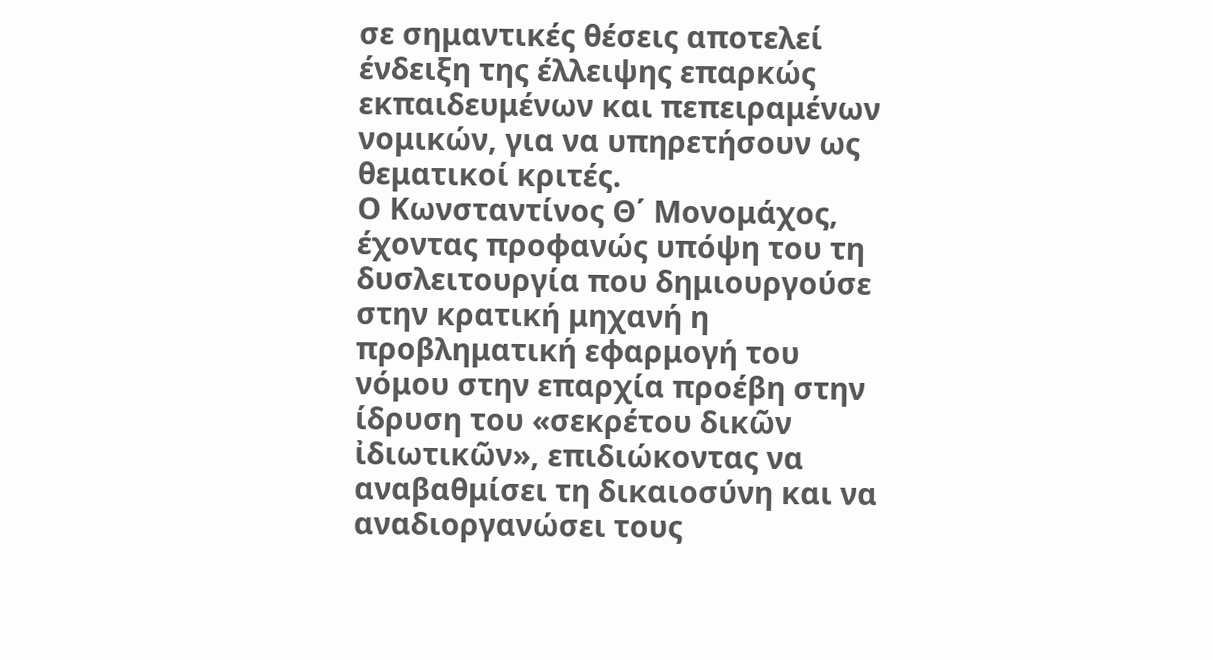σε σημαντικές θέσεις αποτελεί ένδειξη της έλλειψης επαρκώς εκπαιδευμένων και πεπειραμένων νομικών, για να υπηρετήσουν ως θεματικοί κριτές.
Ο Κωνσταντίνος Θ΄ Μονομάχος, έχοντας προφανώς υπόψη του τη δυσλειτουργία που δημιουργούσε στην κρατική μηχανή η προβληματική εφαρμογή του νόμου στην επαρχία προέβη στην ίδρυση του «σεκρέτου δικῶν ἰδιωτικῶν», επιδιώκοντας να αναβαθμίσει τη δικαιοσύνη και να αναδιοργανώσει τους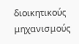διοικητικούς μηχανισμούς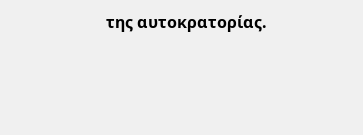της αυτοκρατορίας.